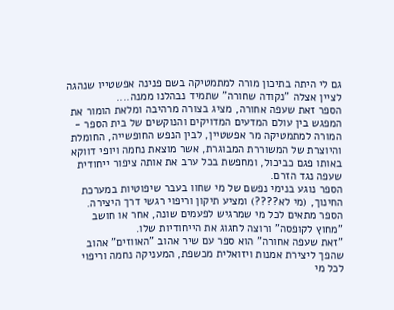גם לי היתה בתיכון מורה למתמטיקה בשם פנינה אפשטייו שנהגה לציין אצלה "נקודה שחורה" שתמיד נבהלנו ממנה....
הספר זאת שעפה אחורה, מציג בצורה מרהיבה ומלאת הומור את המפגש בין עולם המדעים המדויקים והנוקשים של בית הספר - המורה למתמטיקה מר אפשטיין, לבין הנפש החופשייה, החומלת והיוצרת של המשוררת המבוגרת, אשר מוצאת נחמה ויופי דווקא באותו פגם כביכול, ומחפשת בכל ערב את אותה ציפור ייחודית שעפה נגד הזרם.
הספר נוגע בנימי נפשם של מי שחוו בעבר שיפוטיות במערכת החינוך, (מי לא????) ומציע תיקון וריפוי רגשי דרך היצירה.
הספר מתאים לכל מי שמרגיש לפעמים שונה, אחר או חושב "מחוץ לקופסה" ורוצה לחגוג את הייחודיות שלו.
"זאת שעפה אחורה" הוא ספר עם שיר אהוב "האווזים" אהוב שהפך ליצירת אמנות ויזואלית מכשפת, המעניקה נחמה וריפוי לכל מי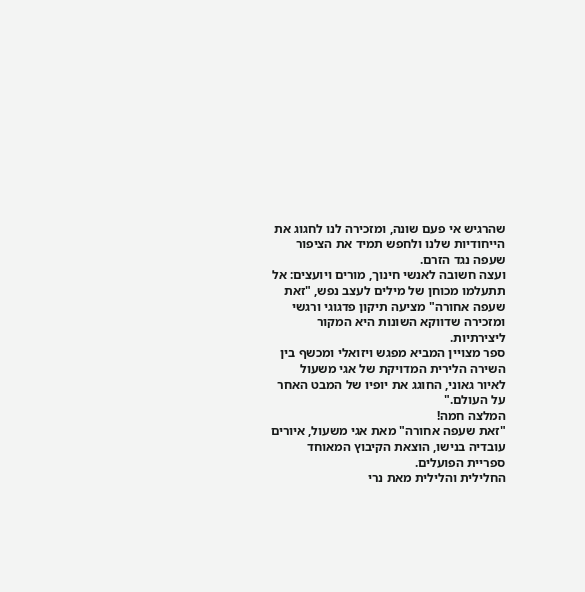שהרגיש אי פעם שונה, ומזכירה לנו לחגוג את הייחודיות שלנו ולחפש תמיד את הציפור שעפה נגד הזרם.
ועצה חשובה לאנשי חינוך, מורים ויועצים: אל תתעלמו מכוחן של מילים לעצב נפש, "זאת שעפה אחורה" מציעה תיקון פדגוגי ורגשי ומזכירה שדווקא השונות היא המקור ליצירתיות.
ספר מצויין המביא מפגש ויזואלי ומכשף בין השירה הלירית המדויקת של אגי משעול לאיור גאוני, החוגג את יופיו של המבט האחר על העולם."
המלצה חמה!
"זאת שעפה אחורה" מאת אגי משעול, איורים עובדיה בנישו, הוצאת הקיבוץ המאוחד ספריית הפועלים.
החלילית והלילית מאת נרי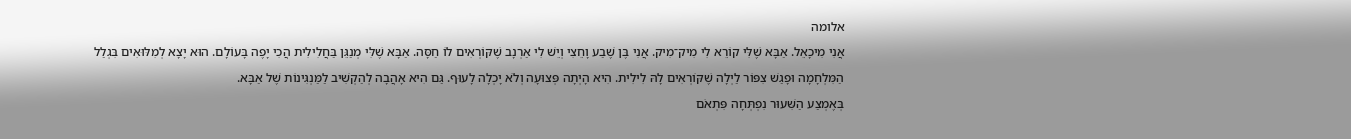אלומה
אֲנִי מִיכָאֵל. אַבָּא שֶׁלִּי קוֹרֵא לִי מִיק־מִיק. אֲנִי בֶּן שֶׁבַע וָחֵצִי וְיֵשׁ לִי אַרְנָב שֶׁקּוֹרְאִים לוֹ חַסָּה. אַבָּא שֶׁלִּי מְנַגֵּן בַּחֲלִילִית הֲכִי יָפֶה בָּעוֹלָם. הוּא יָצָא לְמִלּוּאִים בִּגְלַל הַמִּלְחָמָה וּפָגַשׁ צִפּוֹר לַיְלָה שֶׁקּוֹרְאִים לָהּ לִילִית. הִיא הָיְתָה פְּצוּעָה וְלֹא יָכְלָה לָעוּף. גַּם הִיא אָהֲבָה לְהַקְשִׁיב לַמַּנְגִּינוֹת שֶׁל אַבָּא.
בְּאֶמְצַע הַשִּׁעוּר נִפְתְּחָה פִּתְאֹם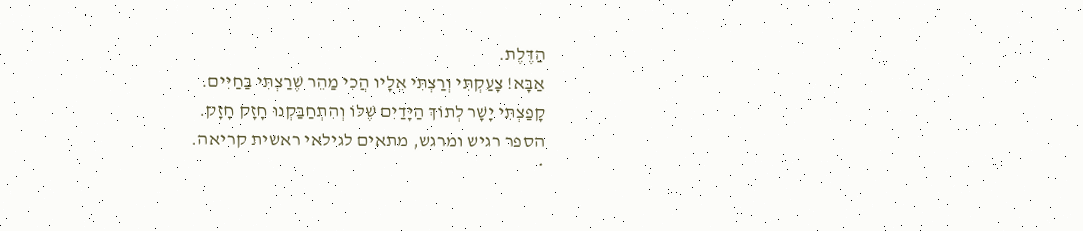הַדֶּלֶת.
אַבָּא! צָעַקְתִּי וְרַצְתִּי אֵלָיו הֲכִי מַהֵר שֶׁרַצְתִּי בַּחַיִּים.
קָפַצְתִּי יָשָׁר לְתוֹךְ הַיָּדַיִם שֶׁלּוֹ וְהִתְחַבַּקְנוּ חָזָק חָזָק.
הספר רגיש ומרגש, מתאים לגילאי ראשית קריאה.
*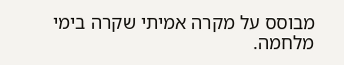מבוסס על מקרה אמיתי שקרה בימי מלחמה.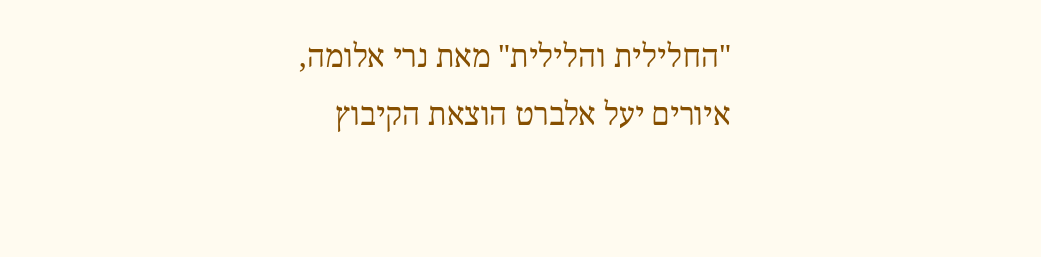"החלילית והלילית" מאת נרי אלומה, איורים יעל אלברט הוצאת הקיבוץ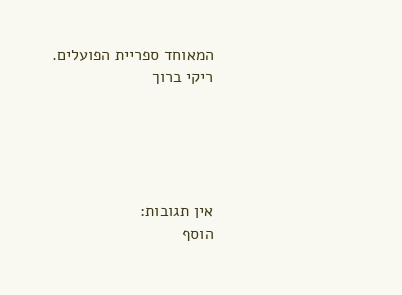המאוחד ספריית הפועלים.
ריקי ברוך





אין תגובות:
הוסף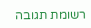רשומת תגובה